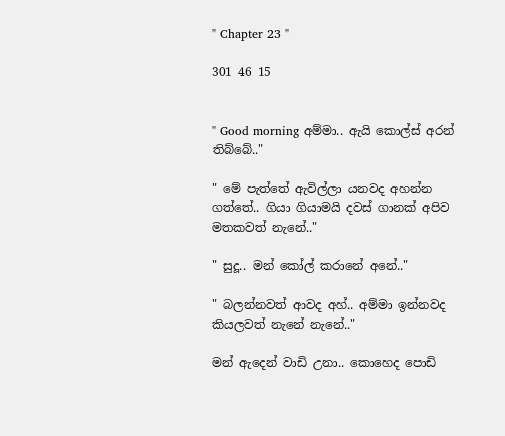" Chapter 23 "

301 46 15


" Good morning අම්මා.. ඇයි කොල්ස් අරන් තිබ්බේ.."

" මේ පැත්තේ ඇවිල්ලා යනවද අහන්න ගත්තේ.. ගියා ගියාමයි දවස් ගානක් අපිව මතකවත් නැනේ.."

" සුදූ.. මන් කෝල් කරානේ අනේ.."

" බලන්නවත් ආවද අහ්.. අම්මා ඉන්නවද කියලවත් නැනේ නැනේ.."

මන් ඇදෙන් වාඩි උනා.. කොහෙද පොඩි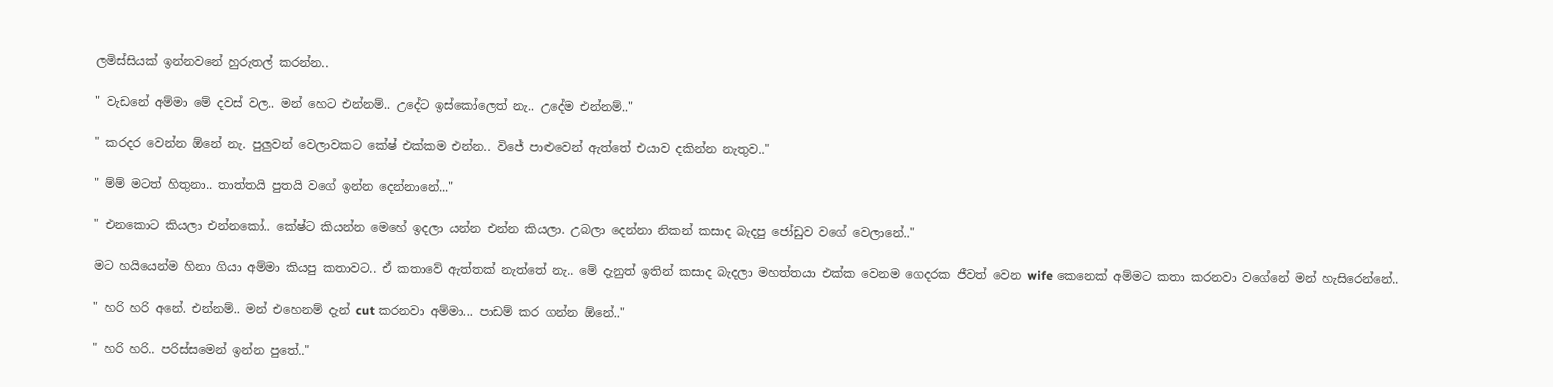ලමිස්සියක් ඉන්නවනේ හුරුතල් කරන්න..

" වැඩනේ අම්මා මේ දවස් වල.. මන් හෙට එන්නම්.. උදේට ඉස්කෝලෙත් නැ.. උදේම එන්නම්.."

" කරදර වෙන්න ඕනේ නැ. පුලුවන් වෙලාවකට කේෂ් එක්කම එන්න.. විජේ පාළුවෙන් ඇත්තේ එයාව දකින්න නැතුව.."

" ම්ම් මටත් හිතුනා.. තාත්තයි පුතයි වගේ ඉන්න දෙන්නානේ..."

" එනකොට කියලා එන්නකෝ.. කේෂ්ට කියන්න මෙහේ ඉදලා යන්න එන්න කියලා. උබලා දෙන්නා නිකන් කසාද බැදපු ජෝඩුව වගේ වෙලානේ.."

මට හයියෙන්ම හිනා ගියා අම්මා කියපු කතාවට.. ඒ කතාවේ ඇත්තක් නැත්තේ නැ.. මේ දැනුත් ඉතින් කසාද බැදලා මහත්තයා එක්ක වෙනම ගෙදරක ජීවත් වෙන wife කෙනෙක් අම්මට කතා කරනවා වගේනේ මන් හැසිරෙන්නේ..

" හරි හරි අනේ. එන්නම්.. මන් එහෙනම් දැන් cut කරනවා අම්මා... පාඩම් කර ගන්න ඕනේ.."

" හරි හරි.. පරිස්සමෙන් ඉන්න පුතේ.."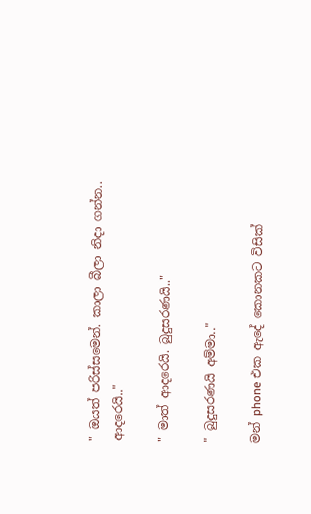" ඔයත් පරිස්සමෙන්. කාලා බීලා නිදා ගන්න.. ආදරෙයි.."

" මාත් ආදරෙයි. බුදුසරණයි.."

" බුදුසරණයි අම්මා.."

මන් phone එක ඇදේ කොනකට විසික්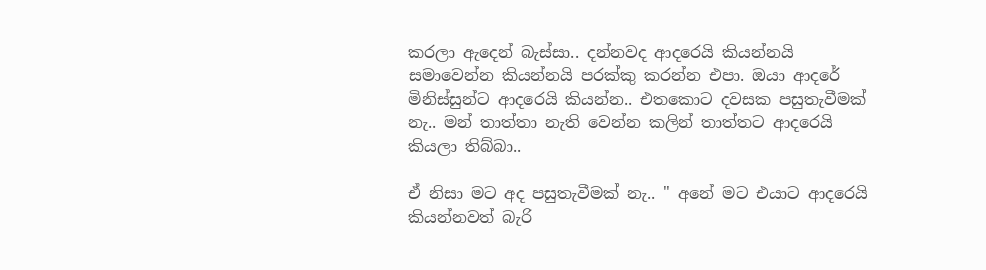කරලා ඇදෙන් බැස්සා.. දන්නවද ආදරෙයි කියන්නයි සමාවෙන්න කියන්නයි පරක්කු කරන්න එපා. ඔයා ආදරේ මිනිස්සුන්ට ආදරෙයි කියන්න.. එතකොට දවසක පසුතැවීමක් නැ.. මන් තාත්තා නැති වෙන්න කලින් තාත්තට ආදරෙයි කියලා තිබ්බා..

ඒ නිසා මට අද පසුතැවීමක් නැ.. " අනේ මට එයාට ආදරෙයි කියන්නවත් බැරි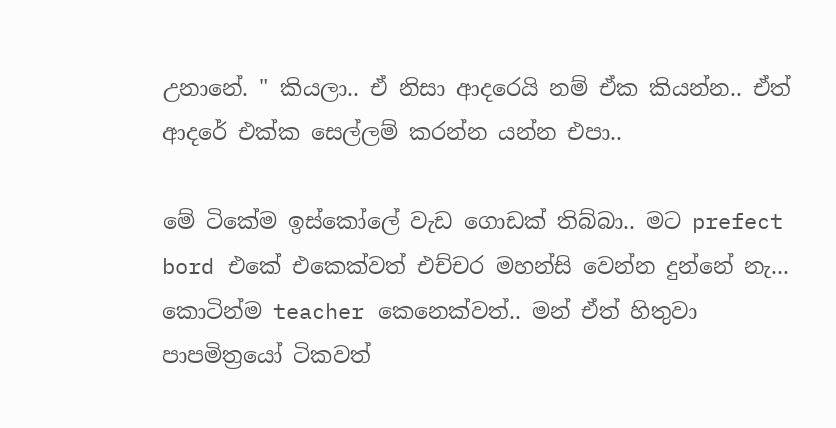උනානේ. " කියලා.. ඒ නිසා ආදරෙයි නම් ඒක කියන්න.. ඒත් ආදරේ එක්ක සෙල්ලම් කරන්න යන්න එපා..

මේ ටිකේම ඉස්කෝලේ වැඩ ගොඩක් තිබ්බා.. මට prefect bord එකේ එකෙක්වත් එච්චර මහන්සි වෙන්න දුන්නේ නැ... කොටින්ම teacher කෙනෙක්වත්.. මන් ඒත් හිතුවා පාපමිත්‍රයෝ ටිකවත්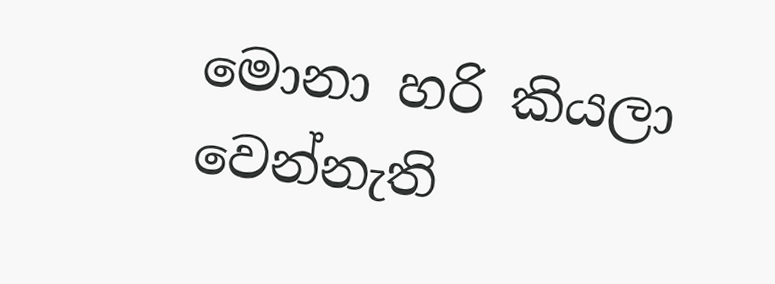මොනා හරි කියලා වෙන්නැති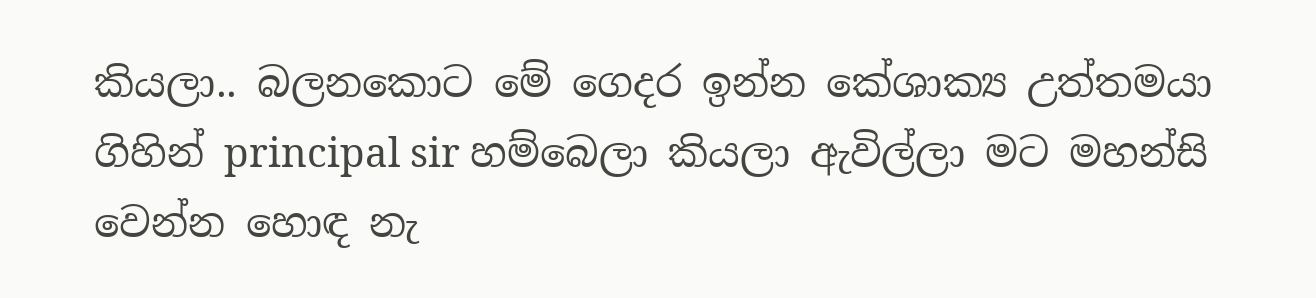කියලා.. බලනකොට මේ ගෙදර ඉන්න කේශාක්‍ය උත්තමයා ගිහින් principal sir හම්බෙලා කියලා ඇවිල්ලා මට මහන්සි වෙන්න හොඳ නැ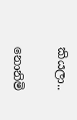කියලා..

නොනිමි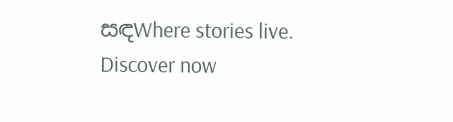සඳWhere stories live. Discover now